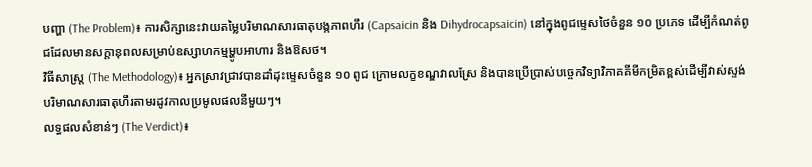បញ្ហា (The Problem)៖ ការសិក្សានេះវាយតម្លៃបរិមាណសារធាតុបង្កភាពហឹរ (Capsaicin និង Dihydrocapsaicin) នៅក្នុងពូជម្ទេសថៃចំនួន ១០ ប្រភេទ ដើម្បីកំណត់ពូជដែលមានសក្តានុពលសម្រាប់ឧស្សាហកម្មម្ហូបអាហារ និងឱសថ។
វិធីសាស្ត្រ (The Methodology)៖ អ្នកស្រាវជ្រាវបានដាំដុះម្ទេសចំនួន ១០ ពូជ ក្រោមលក្ខខណ្ឌវាលស្រែ និងបានប្រើប្រាស់បច្ចេកវិទ្យាវិភាគគីមីកម្រិតខ្ពស់ដើម្បីវាស់ស្ទង់បរិមាណសារធាតុហឹរតាមរដូវកាលប្រមូលផលនីមួយៗ។
លទ្ធផលសំខាន់ៗ (The Verdict)៖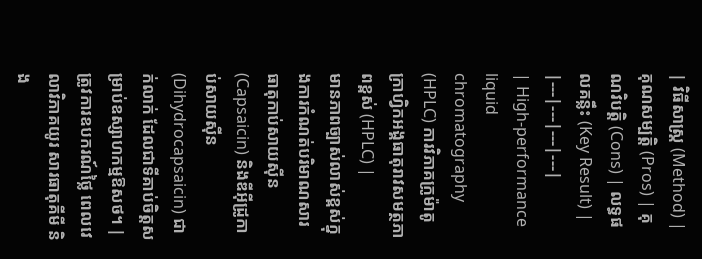| វិធីសាស្ត្រ (Method) | គុណសម្បត្តិ (Pros) | គុណវិបត្តិ (Cons) | លទ្ធផលគន្លឹះ (Key Result) |
|---|---|---|---|
| High-performance liquid chromatography (HPLC) ការវិភាគក្រូម៉ាតូក្រាហ្វិកអង្គធាតុរាវសមត្ថភាពខ្ពស់ (HPLC) |
មានភាពច្បាស់លាស់ខ្ពស់ក្នុងការកំណត់បរិមាណសារធាតុកាប់សាយស៊ីន (Capsaicin) និងឌីអ៊ីដ្រូកាប់សាយស៊ីន (Dihydrocapsaicin) ជាក់លាក់ ដែលជាទីគាប់ចិត្តសម្រាប់ឧស្សាហកម្មឱសថ។ | ត្រូវការឧបករណ៍ថ្លៃ ពេលវេលាវិភាគយូរ សារធាតុគីមី និង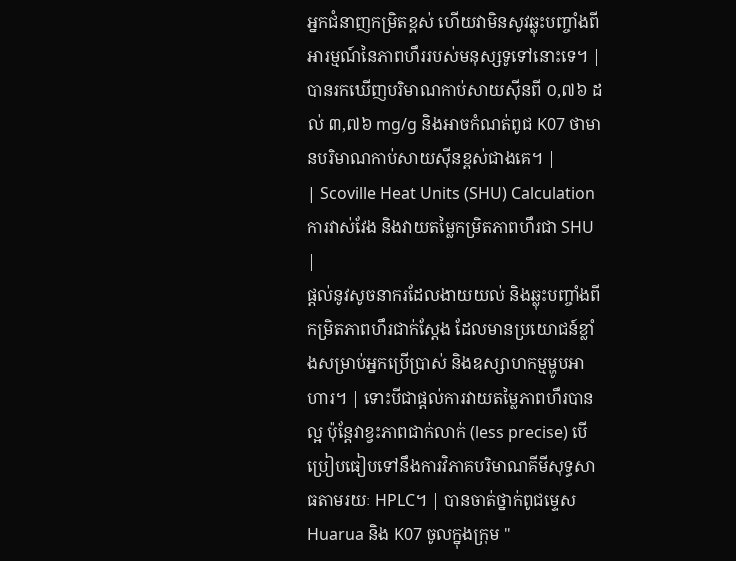អ្នកជំនាញកម្រិតខ្ពស់ ហើយវាមិនសូវឆ្លុះបញ្ចាំងពីអារម្មណ៍នៃភាពហឹររបស់មនុស្សទូទៅនោះទេ។ | បានរកឃើញបរិមាណកាប់សាយស៊ីនពី ០,៧៦ ដល់ ៣,៧៦ mg/g និងអាចកំណត់ពូជ K07 ថាមានបរិមាណកាប់សាយស៊ីនខ្ពស់ជាងគេ។ |
| Scoville Heat Units (SHU) Calculation ការវាស់វែង និងវាយតម្លៃកម្រិតភាពហឹរជា SHU |
ផ្តល់នូវសូចនាករដែលងាយយល់ និងឆ្លុះបញ្ចាំងពីកម្រិតភាពហឹរជាក់ស្តែង ដែលមានប្រយោជន៍ខ្លាំងសម្រាប់អ្នកប្រើប្រាស់ និងឧស្សាហកម្មម្ហូបអាហារ។ | ទោះបីជាផ្តល់ការវាយតម្លៃភាពហឹរបានល្អ ប៉ុន្តែវាខ្វះភាពជាក់លាក់ (less precise) បើប្រៀបធៀបទៅនឹងការវិភាគបរិមាណគីមីសុទ្ធសាធតាមរយៈ HPLC។ | បានចាត់ថ្នាក់ពូជម្ទេស Huarua និង K07 ចូលក្នុងក្រុម "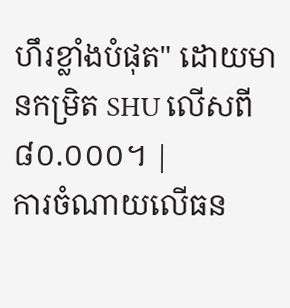ហឹរខ្លាំងបំផុត" ដោយមានកម្រិត SHU លើសពី ៨០.០០០។ |
ការចំណាយលើធន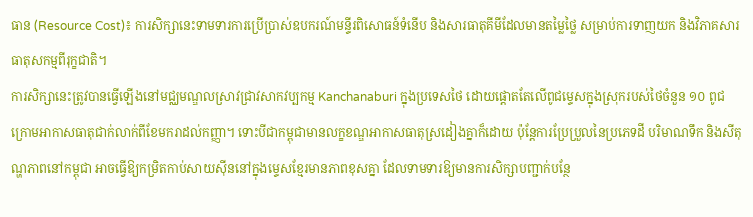ធាន (Resource Cost)៖ ការសិក្សានេះទាមទារការប្រើប្រាស់ឧបករណ៍មន្ទីរពិសោធន៍ទំនើប និងសារធាតុគីមីដែលមានតម្លៃថ្លៃ សម្រាប់ការទាញយក និងវិភាគសារធាតុសកម្មពីរុក្ខជាតិ។
ការសិក្សានេះត្រូវបានធ្វើឡើងនៅមជ្ឈមណ្ឌលស្រាវជ្រាវសាកវប្បកម្ម Kanchanaburi ក្នុងប្រទេសថៃ ដោយផ្តោតតែលើពូជម្ទេសក្នុងស្រុករបស់ថៃចំនួន ១០ ពូជ ក្រោមអាកាសធាតុជាក់លាក់ពីខែមករាដល់កញ្ញា។ ទោះបីជាកម្ពុជាមានលក្ខខណ្ឌអាកាសធាតុស្រដៀងគ្នាក៏ដោយ ប៉ុន្តែការប្រែប្រួលនៃប្រភេទដី បរិមាណទឹក និងសីតុណ្ហភាពនៅកម្ពុជា អាចធ្វើឱ្យកម្រិតកាប់សាយស៊ីននៅក្នុងម្ទេសខ្មែរមានភាពខុសគ្នា ដែលទាមទារឱ្យមានការសិក្សាបញ្ជាក់បន្ថែ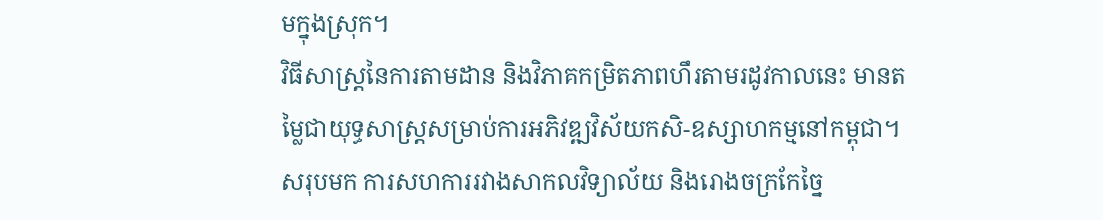មក្នុងស្រុក។
វិធីសាស្ត្រនៃការតាមដាន និងវិភាគកម្រិតភាពហឹរតាមរដូវកាលនេះ មានតម្លៃជាយុទ្ធសាស្ត្រសម្រាប់ការអភិវឌ្ឍវិស័យកសិ-ឧស្សាហកម្មនៅកម្ពុជា។
សរុបមក ការសហការរវាងសាកលវិទ្យាល័យ និងរោងចក្រកែច្នៃ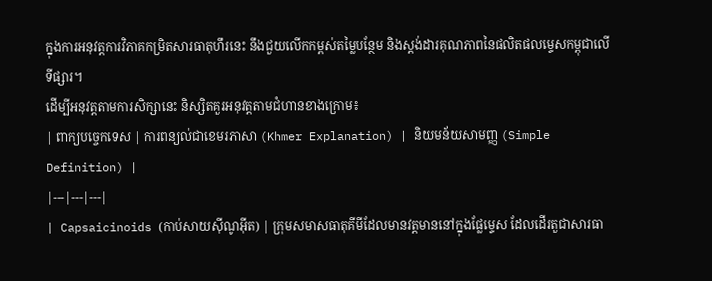ក្នុងការអនុវត្តការវិភាគកម្រិតសារធាតុហឹរនេះ នឹងជួយលើកកម្ពស់តម្លៃបន្ថែម និងស្តង់ដារគុណភាពនៃផលិតផលម្ទេសកម្ពុជាលើទីផ្សារ។
ដើម្បីអនុវត្តតាមការសិក្សានេះ និស្សិតគួរអនុវត្តតាមជំហានខាងក្រោម៖
| ពាក្យបច្ចេកទេស | ការពន្យល់ជាខេមរភាសា (Khmer Explanation) | និយមន័យសាមញ្ញ (Simple Definition) |
|---|---|---|
| Capsaicinoids (កាប់សាយស៊ីណូអ៊ីត) | ក្រុមសមាសធាតុគីមីដែលមានវត្តមាននៅក្នុងផ្លែម្ទេស ដែលដើរតួជាសារធា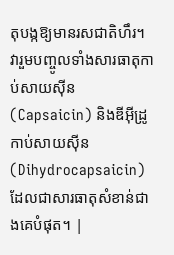តុបង្កឱ្យមានរសជាតិហឹរ។ វារួមបញ្ចូលទាំងសារធាតុកាប់សាយស៊ីន (Capsaicin) និងឌីអ៊ីដ្រូកាប់សាយស៊ីន (Dihydrocapsaicin) ដែលជាសារធាតុសំខាន់ជាងគេបំផុត។ |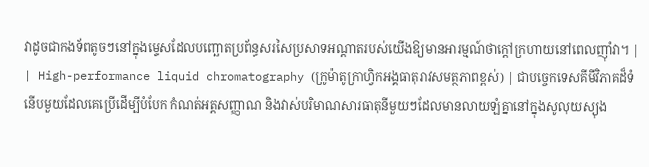វាដូចជាកងទ័ពតូចៗនៅក្នុងម្ទេសដែលបញ្ឆោតប្រព័ន្ធសរសៃប្រសាទអណ្តាតរបស់យើងឱ្យមានអារម្មណ៍ថាក្តៅក្រហាយនៅពេលញ៉ាំវា។ |
| High-performance liquid chromatography (ក្រូម៉ាតូក្រាហ្វិកអង្គធាតុរាវសមត្ថភាពខ្ពស់) | ជាបច្ចេកទេសគីមីវិភាគដ៏ទំនើបមួយដែលគេប្រើដើម្បីបំបែក កំណត់អត្តសញ្ញាណ និងវាស់បរិមាណសារធាតុនីមួយៗដែលមានលាយឡំគ្នានៅក្នុងសូលុយស្យុង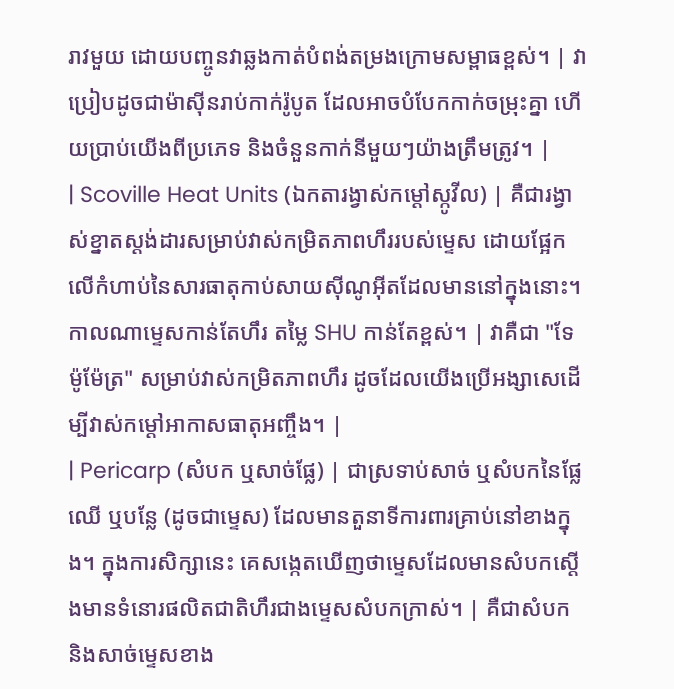រាវមួយ ដោយបញ្ចូនវាឆ្លងកាត់បំពង់តម្រងក្រោមសម្ពាធខ្ពស់។ | វាប្រៀបដូចជាម៉ាស៊ីនរាប់កាក់រ៉ូបូត ដែលអាចបំបែកកាក់ចម្រុះគ្នា ហើយប្រាប់យើងពីប្រភេទ និងចំនួនកាក់នីមួយៗយ៉ាងត្រឹមត្រូវ។ |
| Scoville Heat Units (ឯកតារង្វាស់កម្តៅស្កូវីល) | គឺជារង្វាស់ខ្នាតស្តង់ដារសម្រាប់វាស់កម្រិតភាពហឹររបស់ម្ទេស ដោយផ្អែកលើកំហាប់នៃសារធាតុកាប់សាយស៊ីណូអ៊ីតដែលមាននៅក្នុងនោះ។ កាលណាម្ទេសកាន់តែហឹរ តម្លៃ SHU កាន់តែខ្ពស់។ | វាគឺជា "ទែម៉ូម៉ែត្រ" សម្រាប់វាស់កម្រិតភាពហឹរ ដូចដែលយើងប្រើអង្សាសេដើម្បីវាស់កម្តៅអាកាសធាតុអញ្ចឹង។ |
| Pericarp (សំបក ឬសាច់ផ្លែ) | ជាស្រទាប់សាច់ ឬសំបកនៃផ្លែឈើ ឬបន្លែ (ដូចជាម្ទេស) ដែលមានតួនាទីការពារគ្រាប់នៅខាងក្នុង។ ក្នុងការសិក្សានេះ គេសង្កេតឃើញថាម្ទេសដែលមានសំបកស្តើងមានទំនោរផលិតជាតិហឹរជាងម្ទេសសំបកក្រាស់។ | គឺជាសំបក និងសាច់ម្ទេសខាង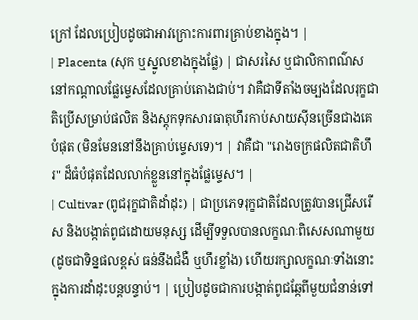ក្រៅ ដែលប្រៀបដូចជាអាវក្រោះការពារគ្រាប់ខាងក្នុង។ |
| Placenta (សុក ឬស្នូលខាងក្នុងផ្លែ) | ជាសរសៃ ឬជាលិកាពណ៌សនៅកណ្តាលផ្លែម្ទេសដែលគ្រាប់តោងជាប់។ វាគឺជាទីតាំងចម្បងដែលរុក្ខជាតិប្រើសម្រាប់ផលិត និងស្តុកទុកសារធាតុហឹរកាប់សាយស៊ីនច្រើនជាងគេបំផុត (មិនមែននៅនឹងគ្រាប់ម្ទេសទេ)។ | វាគឺជា "រោងចក្រផលិតជាតិហឹរ" ដ៏ធំបំផុតដែលលាក់ខ្លួននៅក្នុងផ្លែម្ទេស។ |
| Cultivar (ពូជរុក្ខជាតិដាំដុះ) | ជាប្រភេទរុក្ខជាតិដែលត្រូវបានជ្រើសរើស និងបង្កាត់ពូជដោយមនុស្ស ដើម្បីទទួលបានលក្ខណៈពិសេសណាមួយ (ដូចជាទិន្នផលខ្ពស់ ធន់នឹងជំងឺ ឬហឹរខ្លាំង) ហើយរក្សាលក្ខណៈទាំងនោះក្នុងការដាំដុះបន្តបន្ទាប់។ | ប្រៀបដូចជាការបង្កាត់ពូជឆ្កែពីមួយជំនាន់ទៅ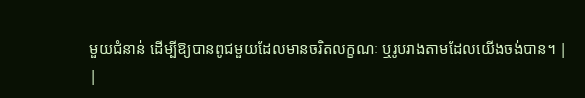មួយជំនាន់ ដើម្បីឱ្យបានពូជមួយដែលមានចរិតលក្ខណៈ ឬរូបរាងតាមដែលយើងចង់បាន។ |
|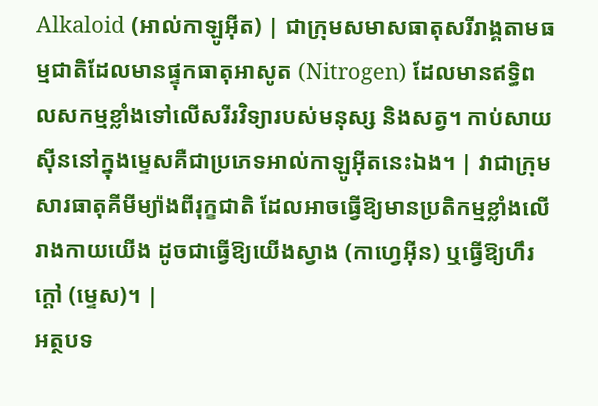Alkaloid (អាល់កាឡូអ៊ីត) | ជាក្រុមសមាសធាតុសរីរាង្គតាមធម្មជាតិដែលមានផ្ទុកធាតុអាសូត (Nitrogen) ដែលមានឥទ្ធិពលសកម្មខ្លាំងទៅលើសរីរវិទ្យារបស់មនុស្ស និងសត្វ។ កាប់សាយស៊ីននៅក្នុងម្ទេសគឺជាប្រភេទអាល់កាឡូអ៊ីតនេះឯង។ | វាជាក្រុមសារធាតុគីមីម្យ៉ាងពីរុក្ខជាតិ ដែលអាចធ្វើឱ្យមានប្រតិកម្មខ្លាំងលើរាងកាយយើង ដូចជាធ្វើឱ្យយើងស្វាង (កាហ្វេអ៊ីន) ឬធ្វើឱ្យហឹរក្តៅ (ម្ទេស)។ |
អត្ថបទ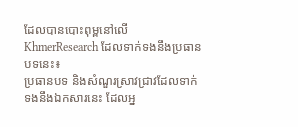ដែលបានបោះពុម្ពនៅលើ KhmerResearch ដែលទាក់ទងនឹងប្រធានបទនេះ៖
ប្រធានបទ និងសំណួរស្រាវជ្រាវដែលទាក់ទងនឹងឯកសារនេះ ដែលអ្ន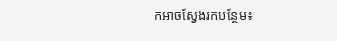កអាចស្វែងរកបន្ថែម៖